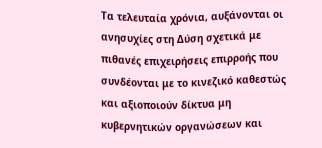Τα τελευταία χρόνια, αυξάνονται οι ανησυχίες στη Δύση σχετικά με πιθανές επιχειρήσεις επιρροής που συνδέονται με το κινεζικό καθεστώς και αξιοποιούν δίκτυα μη κυβερνητικών οργανώσεων και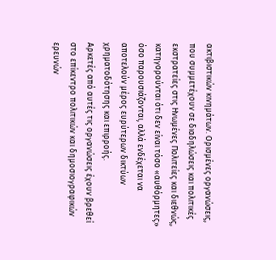ακτιβιστικών κινημάτων. Ορισμένες οργανώσεις, που συμμετέχουν σε διαδηλώσεις και πολιτικές εκστρατείες στις Ηνωμένες Πολιτείες και διεθνώς, κατηγορούνται ότι δεν είναι τόσο «αυθόρμητες» όσο παρουσιάζονται, αλλά ενδέχεται να αποτελούν μέρος ευρύτερων δικτύων χρηματοδότησης και επιρροής.
Αρκετές από αυτές τις οργανώσεις έχουν βρεθεί στο επίκεντρο πολιτικών και δημοσιογραφικών ερευνών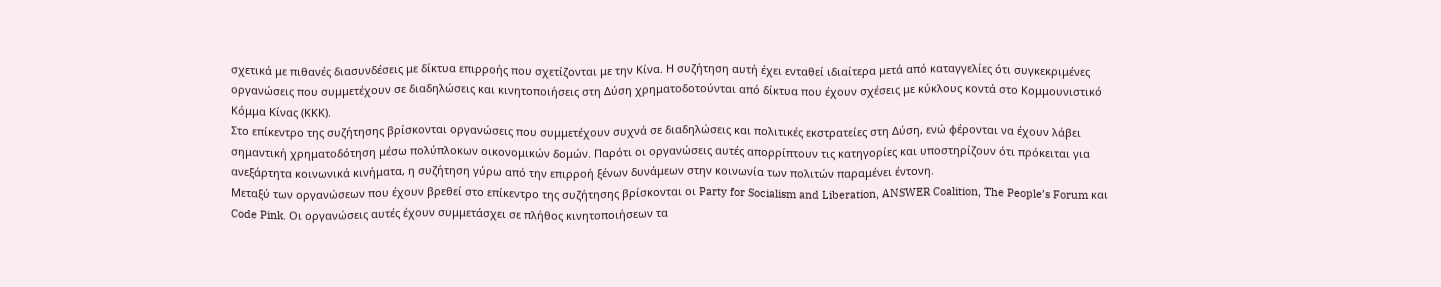σχετικά με πιθανές διασυνδέσεις με δίκτυα επιρροής που σχετίζονται με την Κίνα. Η συζήτηση αυτή έχει ενταθεί ιδιαίτερα μετά από καταγγελίες ότι συγκεκριμένες οργανώσεις που συμμετέχουν σε διαδηλώσεις και κινητοποιήσεις στη Δύση χρηματοδοτούνται από δίκτυα που έχουν σχέσεις με κύκλους κοντά στο Κομμουνιστικό Κόμμα Κίνας (ΚΚΚ).
Στο επίκεντρο της συζήτησης βρίσκονται οργανώσεις που συμμετέχουν συχνά σε διαδηλώσεις και πολιτικές εκστρατείες στη Δύση, ενώ φέρονται να έχουν λάβει σημαντική χρηματοδότηση μέσω πολύπλοκων οικονομικών δομών. Παρότι οι οργανώσεις αυτές απορρίπτουν τις κατηγορίες και υποστηρίζουν ότι πρόκειται για ανεξάρτητα κοινωνικά κινήματα, η συζήτηση γύρω από την επιρροή ξένων δυνάμεων στην κοινωνία των πολιτών παραμένει έντονη.
Μεταξύ των οργανώσεων που έχουν βρεθεί στο επίκεντρο της συζήτησης βρίσκονται οι Party for Socialism and Liberation, ANSWER Coalition, The People’s Forum και Code Pink. Οι οργανώσεις αυτές έχουν συμμετάσχει σε πλήθος κινητοποιήσεων τα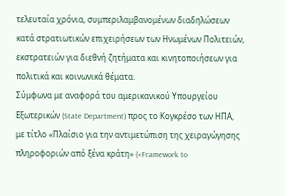τελευταία χρόνια, συμπεριλαμβανομένων διαδηλώσεων κατά στρατιωτικών επιχειρήσεων των Ηνωμένων Πολιτειών, εκστρατειών για διεθνή ζητήματα και κινητοποιήσεων για πολιτικά και κοινωνικά θέματα.
Σύμφωνα με αναφορά του αμερικανικού Υπουργείου Εξωτερικών (State Department) προς το Κογκρέσο των ΗΠΑ, με τίτλο «Πλαίσιο για την αντιμετώπιση της χειραγώγησης πληροφοριών από ξένα κράτη» («Framework to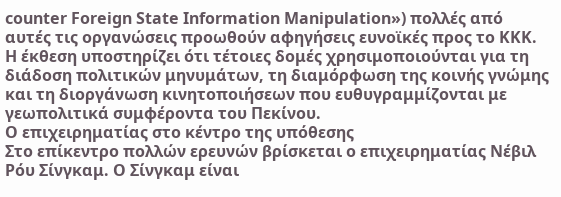counter Foreign State Information Manipulation») πολλές από αυτές τις οργανώσεις προωθούν αφηγήσεις ευνοϊκές προς το ΚΚΚ. Η έκθεση υποστηρίζει ότι τέτοιες δομές χρησιμοποιούνται για τη διάδοση πολιτικών μηνυμάτων, τη διαμόρφωση της κοινής γνώμης και τη διοργάνωση κινητοποιήσεων που ευθυγραμμίζονται με γεωπολιτικά συμφέροντα του Πεκίνου.
Ο επιχειρηματίας στο κέντρο της υπόθεσης
Στο επίκεντρο πολλών ερευνών βρίσκεται ο επιχειρηματίας Νέβιλ Ρόυ Σίνγκαμ. Ο Σίνγκαμ είναι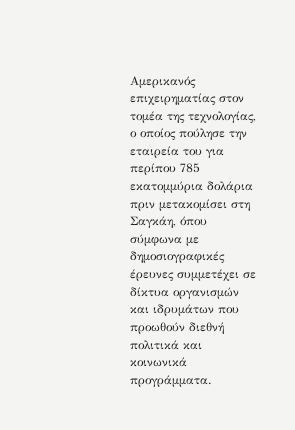Αμερικανός επιχειρηματίας στον τομέα της τεχνολογίας, ο οποίος πούλησε την εταιρεία του για περίπου 785 εκατομμύρια δολάρια πριν μετακομίσει στη Σαγκάη, όπου σύμφωνα με δημοσιογραφικές έρευνες συμμετέχει σε δίκτυα οργανισμών και ιδρυμάτων που προωθούν διεθνή πολιτικά και κοινωνικά προγράμματα.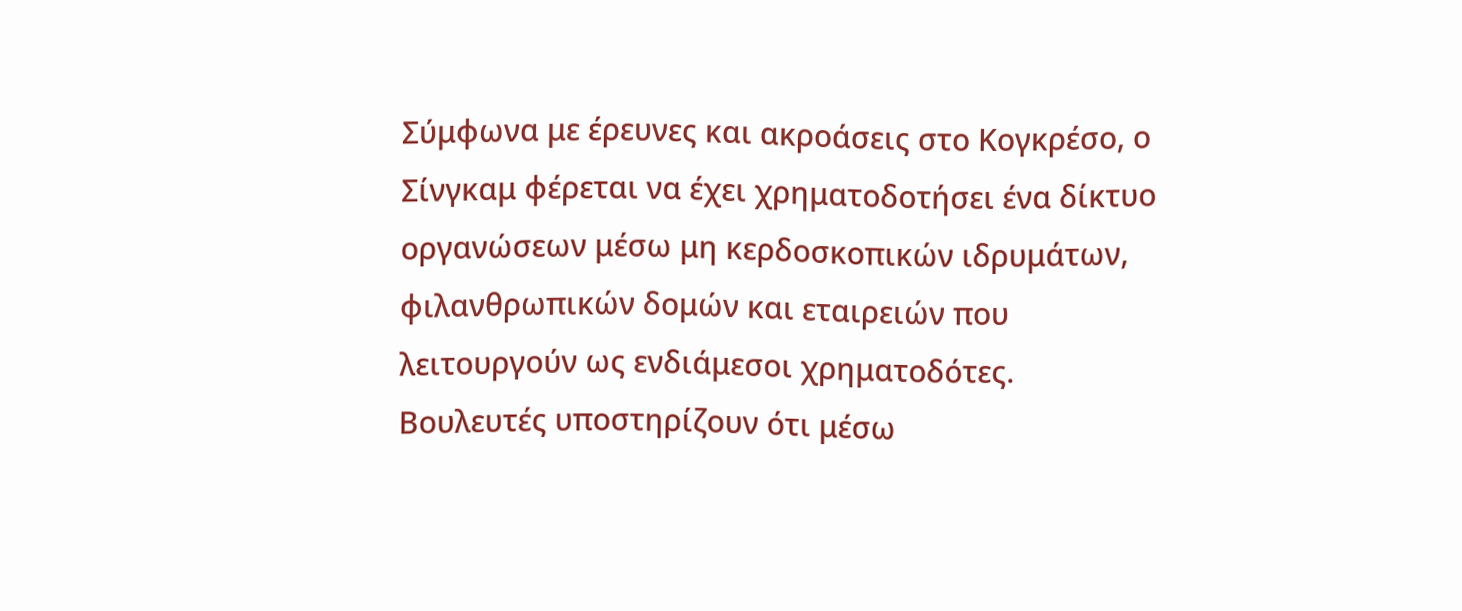Σύμφωνα με έρευνες και ακροάσεις στο Κογκρέσο, ο Σίνγκαμ φέρεται να έχει χρηματοδοτήσει ένα δίκτυο οργανώσεων μέσω μη κερδοσκοπικών ιδρυμάτων, φιλανθρωπικών δομών και εταιρειών που λειτουργούν ως ενδιάμεσοι χρηματοδότες. Βουλευτές υποστηρίζουν ότι μέσω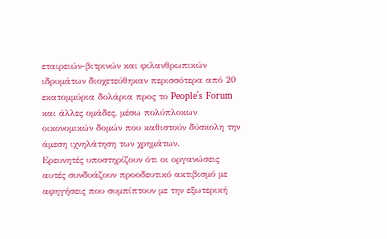εταιρειών-βιτρινών και φιλανθρωπικών ιδρυμάτων διοχετεύθηκαν περισσότερα από 20 εκατομμύρια δολάρια προς το People΄s Forum και άλλες ομάδες, μέσω πολύπλοκων οικονομικών δομών που καθιστούν δύσκολη την άμεση ιχνηλάτηση των χρημάτων.
Ερευνητές υποστηρίζουν ότι οι οργανώσεις αυτές συνδυάζουν προοδευτικό ακτιβισμό με αφηγήσεις που συμπίπτουν με την εξωτερική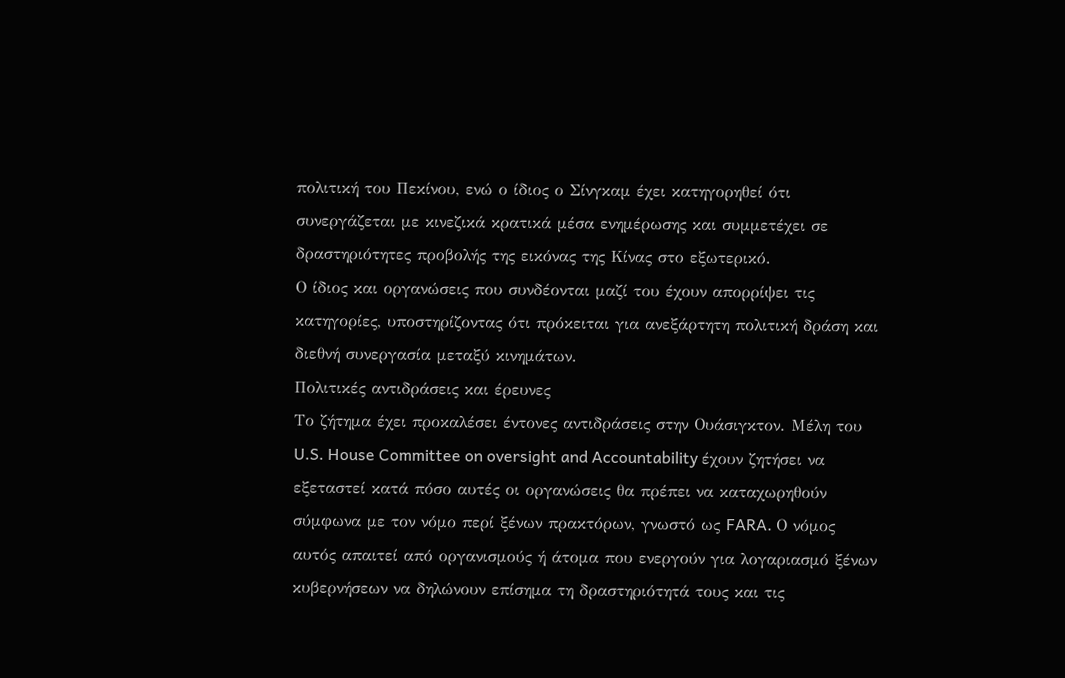πολιτική του Πεκίνου, ενώ ο ίδιος ο Σίνγκαμ έχει κατηγορηθεί ότι συνεργάζεται με κινεζικά κρατικά μέσα ενημέρωσης και συμμετέχει σε δραστηριότητες προβολής της εικόνας της Κίνας στο εξωτερικό.
Ο ίδιος και οργανώσεις που συνδέονται μαζί του έχουν απορρίψει τις κατηγορίες, υποστηρίζοντας ότι πρόκειται για ανεξάρτητη πολιτική δράση και διεθνή συνεργασία μεταξύ κινημάτων.
Πολιτικές αντιδράσεις και έρευνες
Το ζήτημα έχει προκαλέσει έντονες αντιδράσεις στην Ουάσιγκτον. Μέλη του U.S. House Committee on oversight and Accountability έχουν ζητήσει να εξεταστεί κατά πόσο αυτές οι οργανώσεις θα πρέπει να καταχωρηθούν σύμφωνα με τον νόμο περί ξένων πρακτόρων, γνωστό ως FARA. Ο νόμος αυτός απαιτεί από οργανισμούς ή άτομα που ενεργούν για λογαριασμό ξένων κυβερνήσεων να δηλώνουν επίσημα τη δραστηριότητά τους και τις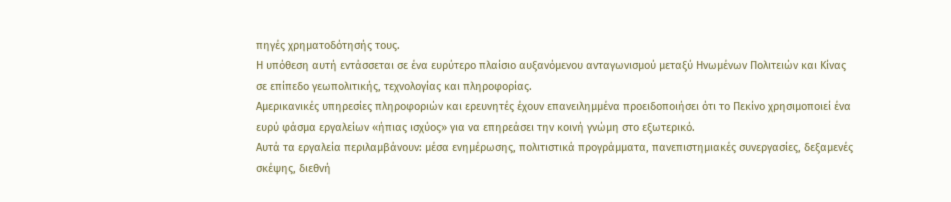πηγές χρηματοδότησής τους.
Η υπόθεση αυτή εντάσσεται σε ένα ευρύτερο πλαίσιο αυξανόμενου ανταγωνισμού μεταξύ Ηνωμένων Πολιτειών και Κίνας σε επίπεδο γεωπολιτικής, τεχνολογίας και πληροφορίας.
Αμερικανικές υπηρεσίες πληροφοριών και ερευνητές έχουν επανειλημμένα προειδοποιήσει ότι το Πεκίνο χρησιμοποιεί ένα ευρύ φάσμα εργαλείων «ήπιας ισχύος» για να επηρεάσει την κοινή γνώμη στο εξωτερικό.
Αυτά τα εργαλεία περιλαμβάνουν: μέσα ενημέρωσης, πολιτιστικά προγράμματα, πανεπιστημιακές συνεργασίες, δεξαμενές σκέψης, διεθνή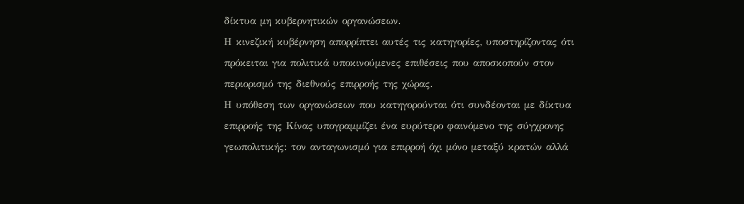δίκτυα μη κυβερνητικών οργανώσεων.
Η κινεζική κυβέρνηση απορρίπτει αυτές τις κατηγορίες, υποστηρίζοντας ότι πρόκειται για πολιτικά υποκινούμενες επιθέσεις που αποσκοπούν στον περιορισμό της διεθνούς επιρροής της χώρας.
Η υπόθεση των οργανώσεων που κατηγορούνται ότι συνδέονται με δίκτυα επιρροής της Κίνας υπογραμμίζει ένα ευρύτερο φαινόμενο της σύγχρονης γεωπολιτικής: τον ανταγωνισμό για επιρροή όχι μόνο μεταξύ κρατών αλλά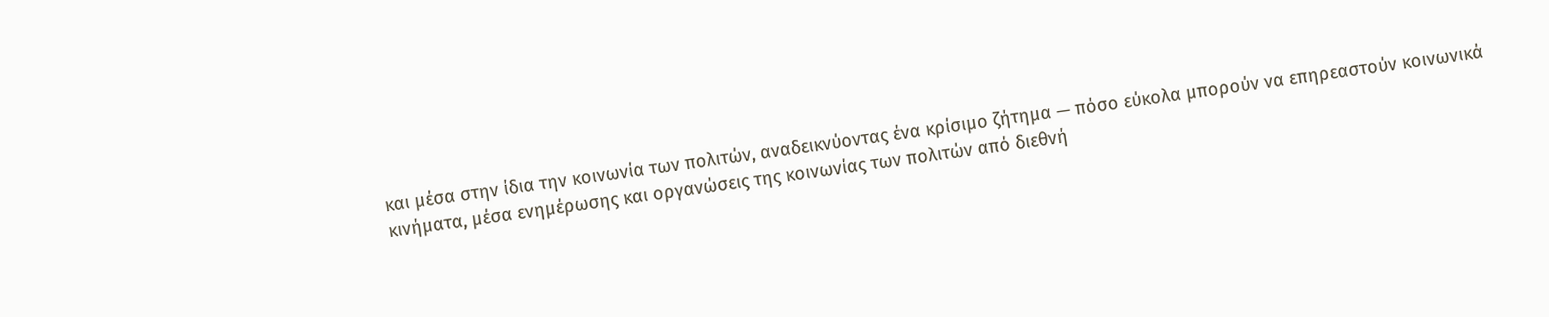και μέσα στην ίδια την κοινωνία των πολιτών, αναδεικνύοντας ένα κρίσιμο ζήτημα — πόσο εύκολα μπορούν να επηρεαστούν κοινωνικά κινήματα, μέσα ενημέρωσης και οργανώσεις της κοινωνίας των πολιτών από διεθνή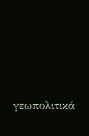γεωπολιτικά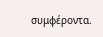συμφέροντα.